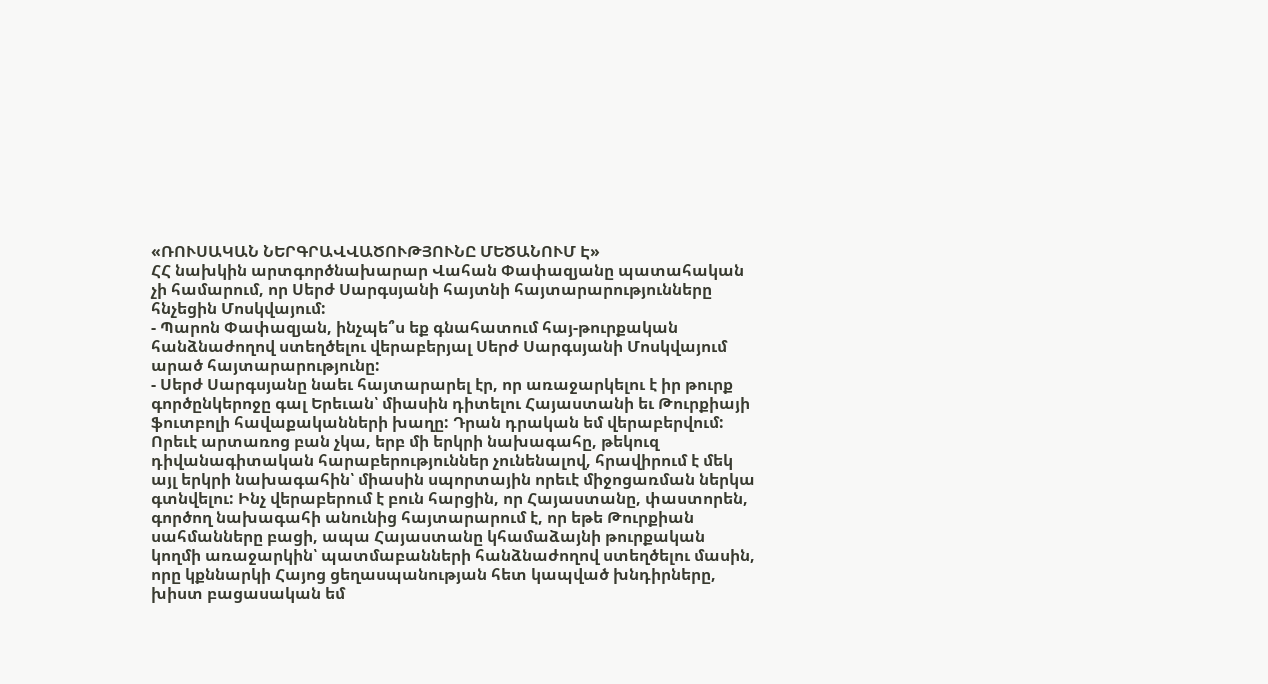«ՌՈՒՍԱԿԱՆ ՆԵՐԳՐԱՎՎԱԾՈՒԹՅՈՒՆԸ ՄԵԾԱՆՈՒՄ Է»
ՀՀ նախկին արտգործնախարար Վահան Փափազյանը պատահական չի համարում, որ Սերժ Սարգսյանի հայտնի հայտարարությունները հնչեցին Մոսկվայում:
- Պարոն Փափազյան, ինչպե՞ս եք գնահատում հայ-թուրքական հանձնաժողով ստեղծելու վերաբերյալ Սերժ Սարգսյանի Մոսկվայում արած հայտարարությունը:
- Սերժ Սարգսյանը նաեւ հայտարարել էր, որ առաջարկելու է իր թուրք գործընկերոջը գալ Երեւան՝ միասին դիտելու Հայաստանի եւ Թուրքիայի ֆուտբոլի հավաքականների խաղը: Դրան դրական եմ վերաբերվում: Որեւէ արտառոց բան չկա, երբ մի երկրի նախագահը, թեկուզ դիվանագիտական հարաբերություններ չունենալով, հրավիրում է մեկ այլ երկրի նախագահին՝ միասին սպորտային որեւէ միջոցառման ներկա գտնվելու: Ինչ վերաբերում է բուն հարցին, որ Հայաստանը, փաստորեն, գործող նախագահի անունից հայտարարում է, որ եթե Թուրքիան սահմանները բացի, ապա Հայաստանը կհամաձայնի թուրքական կողմի առաջարկին՝ պատմաբանների հանձնաժողով ստեղծելու մասին, որը կքննարկի Հայոց ցեղասպանության հետ կապված խնդիրները, խիստ բացասական եմ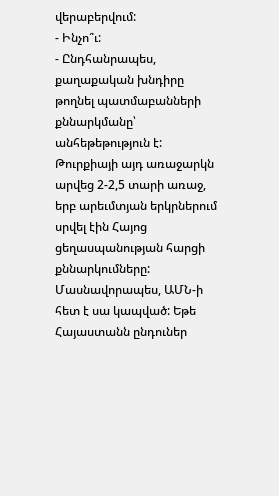վերաբերվում:
- Ինչո՞ւ:
- Ընդհանրապես, քաղաքական խնդիրը թողնել պատմաբանների քննարկմանը՝ անհեթեթություն է: Թուրքիայի այդ առաջարկն արվեց 2-2,5 տարի առաջ, երբ արեւմտյան երկրներում սրվել էին Հայոց ցեղասպանության հարցի քննարկումները: Մասնավորապես, ԱՄՆ-ի հետ է սա կապված: Եթե Հայաստանն ընդուներ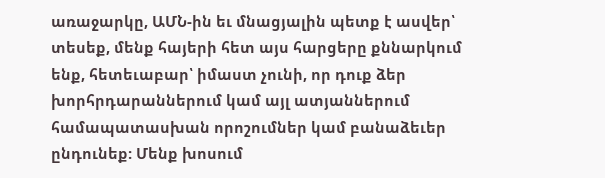առաջարկը, ԱՄՆ-ին եւ մնացյալին պետք է ասվեր՝ տեսեք, մենք հայերի հետ այս հարցերը քննարկում ենք, հետեւաբար՝ իմաստ չունի, որ դուք ձեր խորհրդարաններում կամ այլ ատյաններում համապատասխան որոշումներ կամ բանաձեւեր ընդունեք: Մենք խոսում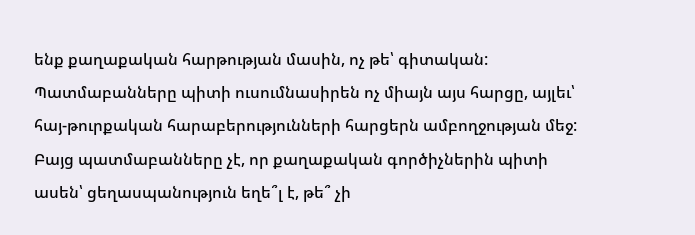ենք քաղաքական հարթության մասին, ոչ թե՝ գիտական: Պատմաբանները պիտի ուսումնասիրեն ոչ միայն այս հարցը, այլեւ՝ հայ-թուրքական հարաբերությունների հարցերն ամբողջության մեջ: Բայց պատմաբանները չէ, որ քաղաքական գործիչներին պիտի ասեն՝ ցեղասպանություն եղե՞լ է, թե՞ չի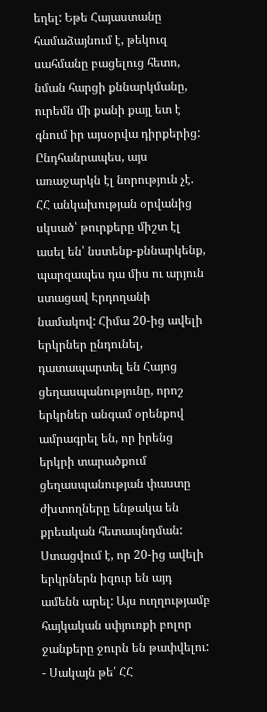եղել: Եթե Հայաստանը համաձայնում է, թեկուզ սահմանը բացելուց հետո, նման հարցի քննարկմանը, ուրեմն մի քանի քայլ ետ է գնում իր այսօրվա դիրքերից: Ընդհանրապես, այս առաջարկն էլ նորություն չէ. ՀՀ անկախության օրվանից սկսած՝ թուրքերը միշտ էլ ասել են՝ նստենք-քննարկենք, պարզապես դա միս ու արյուն ստացավ Էրդողանի նամակով: Հիմա 20-ից ավելի երկրներ ընդունել, դատապարտել են Հայոց ցեղասպանությունը, որոշ երկրներ անգամ օրենքով ամրագրել են, որ իրենց երկրի տարածքում ցեղասպանության փաստը ժխտողները ենթակա են քրեական հետապնդման: Ստացվում է, որ 20-ից ավելի երկրներն իզուր են այդ ամենն արել: Այս ուղղությամբ հայկական սփյուռքի բոլոր ջանքերը ջուրն են թափվելու:
- Սակայն թե՛ ՀՀ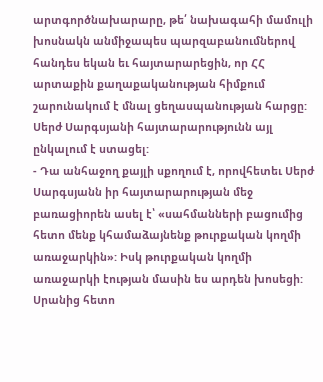արտգործնախարարը, թե՛ նախագահի մամուլի խոսնակն անմիջապես պարզաբանումներով հանդես եկան եւ հայտարարեցին, որ ՀՀ արտաքին քաղաքականության հիմքում շարունակում է մնալ ցեղասպանության հարցը: Սերժ Սարգսյանի հայտարարությունն այլ ընկալում է ստացել:
- Դա անհաջող քայլի սքողում է, որովհետեւ Սերժ Սարգսյանն իր հայտարարության մեջ բառացիորեն ասել է՝ «սահմանների բացումից հետո մենք կհամաձայնենք թուրքական կողմի առաջարկին»: Իսկ թուրքական կողմի առաջարկի էության մասին ես արդեն խոսեցի: Սրանից հետո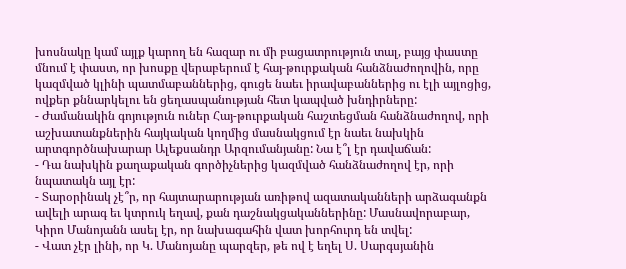խոսնակը կամ այլք կարող են հազար ու մի բացատրություն տալ, բայց փաստը մնում է փաստ, որ խոսքը վերաբերում է հայ-թուրքական հանձնաժողովին, որը կազմված կլինի պատմաբաններից, գուցե նաեւ իրավաբաններից ու էլի այլոցից, ովքեր քննարկելու են ցեղասպանության հետ կապված խնդիրները:
- Ժամանակին գոյություն ուներ Հայ-թուրքական հաշտեցման հանձնաժողով, որի աշխատանքներին հայկական կողմից մասնակցում էր նաեւ նախկին արտգործնախարար Ալեքսանդր Արզումանյանը: Նա է՞լ էր դավաճան:
- Դա նախկին քաղաքական գործիչներից կազմված հանձնաժողով էր, որի նպատակն այլ էր:
- Տարօրինակ չէ՞ր, որ հայտարարության առիթով ազատականների արձագանքն ավելի արագ եւ կտրուկ եղավ, քան դաշնակցականներինը: Մասնավորաբար, Կիրո Մանոյանն ասել էր, որ նախագահին վատ խորհուրդ են տվել:
- Վատ չէր լինի, որ Կ. Մանոյանը պարզեր, թե ով է եղել Ս. Սարգսյանին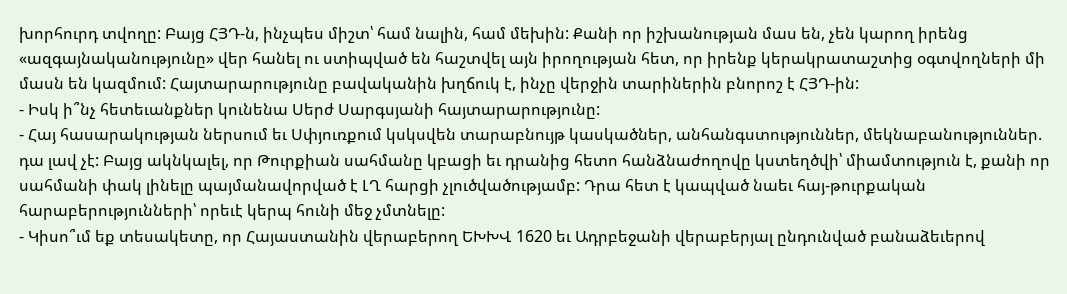խորհուրդ տվողը: Բայց ՀՅԴ-ն, ինչպես միշտ՝ համ նալին, համ մեխին: Քանի որ իշխանության մաս են, չեն կարող իրենց «ազգայնականությունը» վեր հանել ու ստիպված են հաշտվել այն իրողության հետ, որ իրենք կերակրատաշտից օգտվողների մի մասն են կազմում: Հայտարարությունը բավականին խղճուկ է, ինչը վերջին տարիներին բնորոշ է ՀՅԴ-ին:
- Իսկ ի՞նչ հետեւանքներ կունենա Սերժ Սարգսյանի հայտարարությունը:
- Հայ հասարակության ներսում եւ Սփյուռքում կսկսվեն տարաբնույթ կասկածներ, անհանգստություններ, մեկնաբանություններ. դա լավ չէ: Բայց ակնկալել, որ Թուրքիան սահմանը կբացի եւ դրանից հետո հանձնաժողովը կստեղծվի՝ միամտություն է, քանի որ սահմանի փակ լինելը պայմանավորված է ԼՂ հարցի չլուծվածությամբ: Դրա հետ է կապված նաեւ հայ-թուրքական հարաբերությունների՝ որեւէ կերպ հունի մեջ չմտնելը:
- Կիսո՞ւմ եք տեսակետը, որ Հայաստանին վերաբերող ԵԽԽՎ 1620 եւ Ադրբեջանի վերաբերյալ ընդունված բանաձեւերով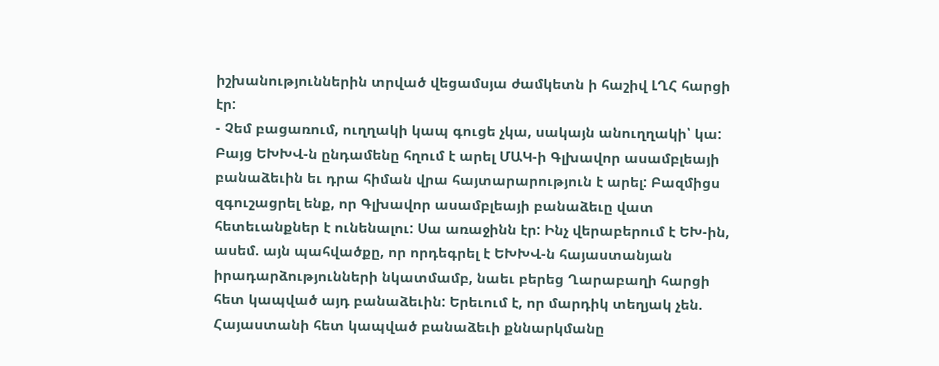իշխանություններին տրված վեցամսյա ժամկետն ի հաշիվ ԼՂՀ հարցի էր:
- Չեմ բացառում, ուղղակի կապ գուցե չկա, սակայն անուղղակի՝ կա: Բայց ԵԽԽՎ-ն ընդամենը հղում է արել ՄԱԿ-ի Գլխավոր ասամբլեայի բանաձեւին եւ դրա հիման վրա հայտարարություն է արել: Բազմիցս զգուշացրել ենք, որ Գլխավոր ասամբլեայի բանաձեւը վատ հետեւանքներ է ունենալու: Սա առաջինն էր: Ինչ վերաբերում է ԵԽ-ին, ասեմ. այն պահվածքը, որ որդեգրել է ԵԽԽՎ-ն հայաստանյան իրադարձությունների նկատմամբ, նաեւ բերեց Ղարաբաղի հարցի հետ կապված այդ բանաձեւին: Երեւում է, որ մարդիկ տեղյակ չեն. Հայաստանի հետ կապված բանաձեւի քննարկմանը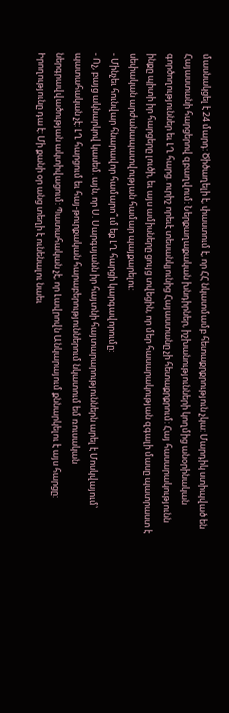մասնակցել է 24 մարդ: Ծիծաղելի է, փաստում է, որ ՀՀ նկատմամբ հետաքրքրություն չկա: Մարդիկ ստիպված են Հայաստանի հարցերով զբաղվում: Ներքաղաքական խնդիրներ, իշխանությունների կողմից անօրինական գործողություններ եւ ԼՂ հարց. ուրիշ որեւէ տեսանկյունից Հայաստանը չի հետաքրքրում: Հայ հասարակությունն ինքը պիտի իր հարցերը լուծի, եւ այս ամիսները ցույց տվեցին, որ մեր հասարակության զգալի մասը պատրաստ է սեփական արժանապատվության համար պայքարելու:
- Մինչեւ հունվար հնարավոր համարո՞ւմ եք ԼՂ հարցի կարգավորումը:
- Ոչ, բայց ակնարկով կասեմ. այն, որ Ս. Սարգսյանն իր հայտնի հայտարարություններն արել է Մոսկվայում՝ պատահական չէ: ԼՂ հարցում եւ հայ-թուրքական հարաբերություններում նկատում եմ ռուսական ներգրավվածության ակտիվացում: Պատահական չէ, որ Լավրովն Անկարայում քննարկելու է այս հարցը: Իրողությունը դա է: Մի քանի օր անց տեղի է ունենալու նաեւ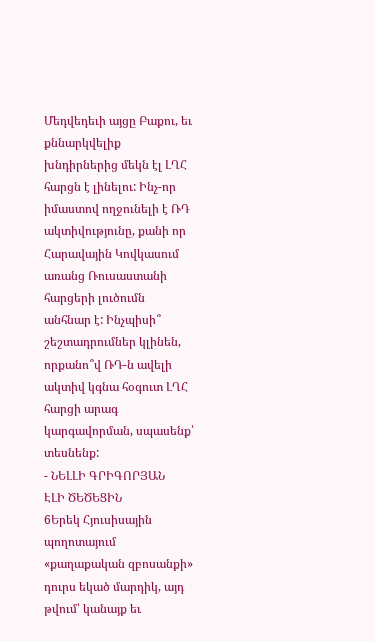Մեդվեդեւի այցը Բաքու, եւ քննարկվելիք խնդիրներից մեկն էլ ԼՂՀ հարցն է լինելու: Ինչ-որ իմաստով ողջունելի է ՌԴ ակտիվությունը, քանի որ Հարավային Կովկասում առանց Ռուսաստանի հարցերի լուծումն անհնար է: Ինչպիսի՞ շեշտադրումներ կլինեն, որքանո՞վ ՌԴ-ն ավելի ակտիվ կգնա հօգուտ ԼՂՀ հարցի արագ կարգավորման, սպասենք՝ տեսնենք:
- ՆԵԼԼԻ ԳՐԻԳՈՐՅԱՆ
ԷԼԻ ԾԵԾԵՑԻՆ
6Երեկ Հյուսիսային պողոտայում «քաղաքական զբոսանքի» դուրս եկած մարդիկ, այդ թվում՝ կանայք եւ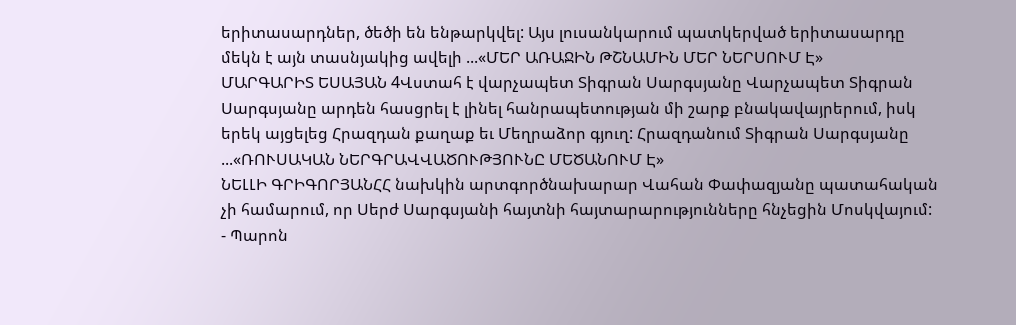երիտասարդներ, ծեծի են ենթարկվել: Այս լուսանկարում պատկերված երիտասարդը մեկն է այն տասնյակից ավելի ...«ՄԵՐ ԱՌԱՋԻՆ ԹՇՆԱՄԻՆ ՄԵՐ ՆԵՐՍՈՒՄ Է»
ՄԱՐԳԱՐԻՏ ԵՍԱՅԱՆ 4Վստահ է վարչապետ Տիգրան Սարգսյանը Վարչապետ Տիգրան Սարգսյանը արդեն հասցրել է լինել հանրապետության մի շարք բնակավայրերում, իսկ երեկ այցելեց Հրազդան քաղաք եւ Մեղրաձոր գյուղ: Հրազդանում Տիգրան Սարգսյանը ...«ՌՈՒՍԱԿԱՆ ՆԵՐԳՐԱՎՎԱԾՈՒԹՅՈՒՆԸ ՄԵԾԱՆՈՒՄ Է»
ՆԵԼԼԻ ԳՐԻԳՈՐՅԱՆՀՀ նախկին արտգործնախարար Վահան Փափազյանը պատահական չի համարում, որ Սերժ Սարգսյանի հայտնի հայտարարությունները հնչեցին Մոսկվայում: - Պարոն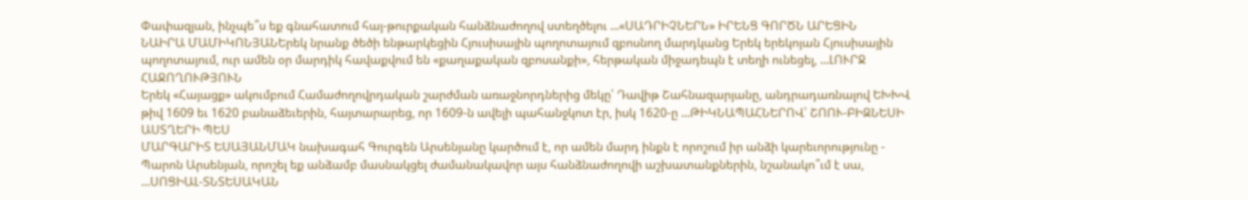Փափազյան, ինչպե՞ս եք գնահատում հայ-թուրքական հանձնաժողով ստեղծելու ...«ՍԱԴՐԻՉՆԵՐՆ» ԻՐԵՆՑ ԳՈՐԾՆ ԱՐԵՑԻՆ
ՆԱԻՐԱ ՄԱՄԻԿՈՆՅԱՆԵրեկ նրանք ծեծի ենթարկեցին Հյուսիսային պողոտայում զբոսնող մարդկանց Երեկ երեկոյան Հյուսիսային պողոտայում, ուր ամեն օր մարդիկ հավաքվում են «քաղաքական զբոսանքի», հերթական միջադեպն է տեղի ունեցել, ...ԼՈՒՐՋ ՀԱՋՈՂՈՒԹՅՈՒՆ
Երեկ «Հայացք» ակումբում Համաժողովրդական շարժման առաջնորդներից մեկը՝ Դավիթ Շահնազարյանը, անդրադառնալով ԵԽԽՎ թիվ 1609 եւ 1620 բանաձեւերին, հայտարարեց, որ 1609-ն ավելի պահանջկոտ էր, իսկ 1620-ը ...ԹԻԿՆԱՊԱՀՆԵՐՈՎ՝ ՇՈՈՒ-ԲԻԶՆԵՍԻ ԱՍՏՂԵՐԻ ՊԵՍ
ՄԱՐԳԱՐԻՏ ԵՍԱՅԱՆՄԱԿ նախագահ Գուրգեն Արսենյանը կարծում է, որ ամեն մարդ ինքն է որոշում իր անձի կարեւորությունը - Պարոն Արսենյան, որոշել եք անձամբ մասնակցել ժամանակավոր այս հանձնաժողովի աշխատանքներին, նշանակո՞ւմ է սա, ...ՍՈՑԻԱԼ-ՏՆՏԵՍԱԿԱՆ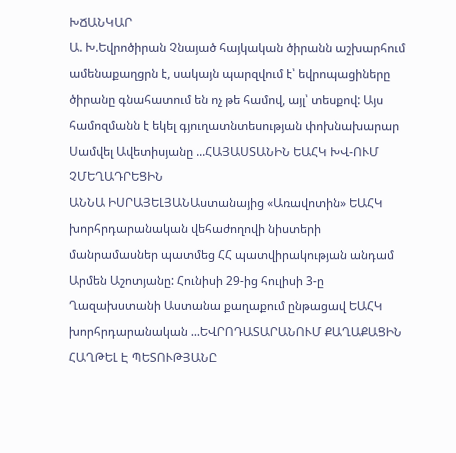ԽՃԱՆԿԱՐ
Ա. Խ.Եվրոծիրան Չնայած հայկական ծիրանն աշխարհում ամենաքաղցրն է, սակայն պարզվում է՝ եվրոպացիները ծիրանը գնահատում են ոչ թե համով, այլ՝ տեսքով: Այս համոզմանն է եկել գյուղատնտեսության փոխնախարար Սամվել Ավետիսյանը ...ՀԱՅԱՍՏԱՆԻՆ ԵԱՀԿ ԽՎ-ՈՒՄ ՉՄԵՂԱԴՐԵՑԻՆ
ԱՆՆԱ ԻՍՐԱՅԵԼՅԱՆԱստանայից «Առավոտին» ԵԱՀԿ խորհրդարանական վեհաժողովի նիստերի մանրամասներ պատմեց ՀՀ պատվիրակության անդամ Արմեն Աշոտյանը: Հունիսի 29-ից հուլիսի 3-ը Ղազախստանի Աստանա քաղաքում ընթացավ ԵԱՀԿ խորհրդարանական ...ԵՎՐՈԴԱՏԱՐԱՆՈՒՄ ՔԱՂԱՔԱՑԻՆ ՀԱՂԹԵԼ Է ՊԵՏՈՒԹՅԱՆԸ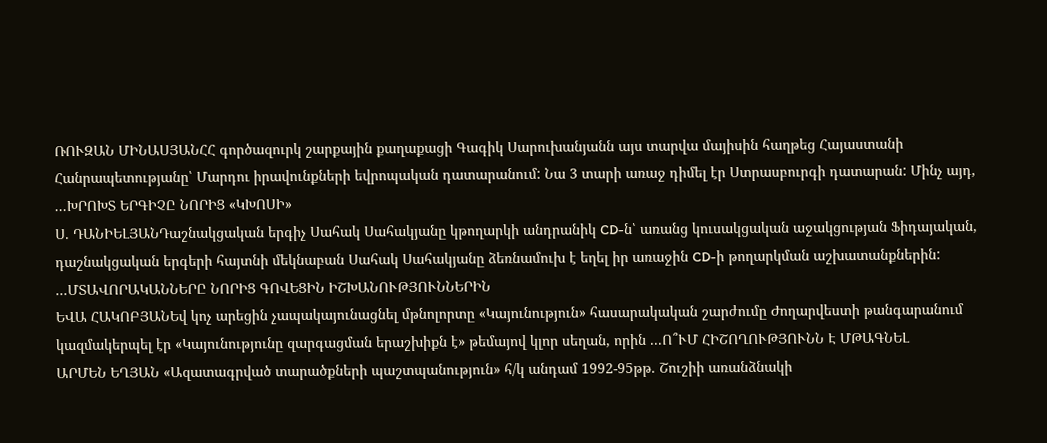ՌՈՒԶԱՆ ՄԻՆԱՍՅԱՆՀՀ գործազուրկ շարքային քաղաքացի Գագիկ Սարուխանյանն այս տարվա մայիսին հաղթեց Հայաստանի Հանրապետությանը՝ Մարդու իրավունքների եվրոպական դատարանում: Նա 3 տարի առաջ դիմել էր Ստրասբուրգի դատարան: Մինչ այդ, ...ԽՐՈԽՏ ԵՐԳԻՉԸ ՆՈՐԻՑ «ԿԽՈՍԻ»
Ս. ԴԱՆԻԵԼՅԱՆԴաշնակցական երգիչ Սահակ Սահակյանը կթողարկի անդրանիկ CD-ն՝ առանց կուսակցական աջակցության Ֆիդայական, դաշնակցական երգերի հայտնի մեկնաբան Սահակ Սահակյանը ձեռնամուխ է եղել իր առաջին CD-ի թողարկման աշխատանքներին: ...ՄՏԱՎՈՐԱԿԱՆՆԵՐԸ ՆՈՐԻՑ ԳՈՎԵՑԻՆ ԻՇԽԱՆՈՒԹՅՈՒՆՆԵՐԻՆ
ԵՎԱ ՀԱԿՈԲՅԱՆԵվ կոչ արեցին չապակայունացնել մթնոլորտը «Կայունություն» հասարակական շարժումը Ժողարվեստի թանգարանում կազմակերպել էր «Կայունությունը զարգացման երաշխիքն է» թեմայով կլոր սեղան, որին ...Ո՞ՒՄ ՀԻՇՈՂՈՒԹՅՈՒՆՆ Է ՄԹԱԳՆԵԼ
ԱՐՄԵՆ ԵՂՅԱՆ «Ազատագրված տարածքների պաշտպանություն» հ/կ անդամ 1992-95թթ. Շուշիի առանձնակի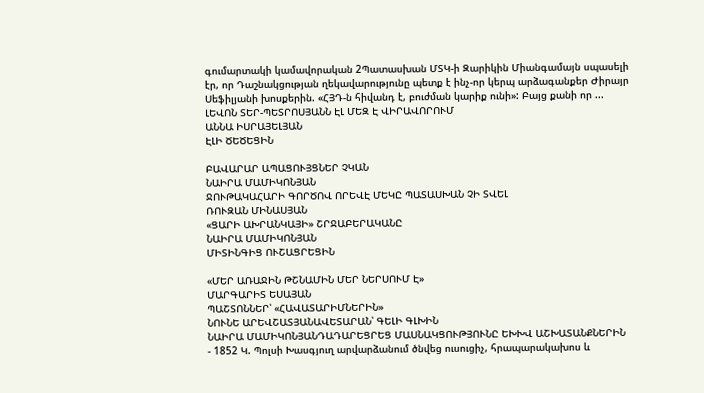գումարտակի կամավորական 2Պատասխան ՄՏԿ-ի Զարիկին Միանգամայն սպասելի էր, որ Դաշնակցության ղեկավարությունը պետք է ինչ-որ կերպ արձագանքեր Ժիրայր Սեֆիլյանի խոսքերին. «ՀՅԴ-ն հիվանդ է, բուժման կարիք ունի»: Բայց քանի որ ...
ԼԵՎՈՆ ՏԵՐ-ՊԵՏՐՈՍՅԱՆՆ ԷԼ ՄԵԶ Է ՎԻՐԱՎՈՐՈՒՄ
ԱՆՆԱ ԻՍՐԱՅԵԼՅԱՆ
ԷԼԻ ԾԵԾԵՑԻՆ

ԲԱՎԱՐԱՐ ԱՊԱՑՈՒՅՑՆԵՐ ՉԿԱՆ
ՆԱԻՐԱ ՄԱՄԻԿՈՆՅԱՆ
ՋՈՒԹԱԿԱՀԱՐԻ ԳՈՐԾՈՎ ՈՐԵՎԷ ՄԵԿԸ ՊԱՏԱՍԽԱՆ ՉԻ ՏՎԵԼ
ՌՈՒԶԱՆ ՄԻՆԱՍՅԱՆ
«ՑԱՐԻ ԱԽՐԱՆԿԱՅԻ» ՇՐՋԱԲԵՐԱԿԱՆԸ
ՆԱԻՐԱ ՄԱՄԻԿՈՆՅԱՆ
ՄԻՏԻՆԳԻՑ ՈՒՇԱՑՐԵՑԻՆ

«ՄԵՐ ԱՌԱՋԻՆ ԹՇՆԱՄԻՆ ՄԵՐ ՆԵՐՍՈՒՄ Է»
ՄԱՐԳԱՐԻՏ ԵՍԱՅԱՆ
ՊԱՇՏՈՆՆԵՐ՝ «ՀԱՎԱՏԱՐԻՄՆԵՐԻՆ»
ՆՈՒՆԵ ԱՐԵՎՇԱՏՅԱՆԱՎԵՏԱՐԱՆ՝ ԳԵԼԻ ԳԼԽԻՆ
ՆԱԻՐԱ ՄԱՄԻԿՈՆՅԱՆԴԱԴԱՐԵՑՐԵՑ ՄԱՍՆԱԿՑՈՒԹՅՈՒՆԸ ԵԽԽՎ ԱՇԽԱՏԱՆՔՆԵՐԻՆ
- 1852 Կ. Պոլսի Խասգյուղ արվարձանում ծնվեց ուսուցիչ, հրապարակախոս և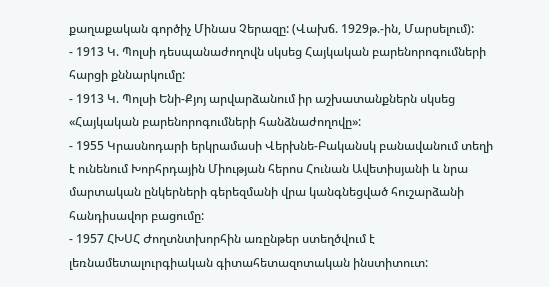քաղաքական գործիչ Մինաս Չերազը: (Վախճ. 1929թ.-ին, Մարսելում):
- 1913 Կ. Պոլսի դեսպանաժողովն սկսեց Հայկական բարենորոգումների հարցի քննարկումը:
- 1913 Կ. Պոլսի Ենի-Քյոյ արվարձանում իր աշխատանքներն սկսեց «Հայկական բարենորոգումների հանձնաժողովը»:
- 1955 Կրասնոդարի երկրամասի Վերխնե-Բականսկ բանավանում տեղի է ունենում Խորհրդային Միության հերոս Հունան Ավետիսյանի և նրա մարտական ընկերների գերեզմանի վրա կանգնեցված հուշարձանի հանդիսավոր բացումը:
- 1957 ՀԽՍՀ Ժողտնտխորհին առընթեր ստեղծվում է լեռնամետալուրգիական գիտահետազոտական ինստիտուտ: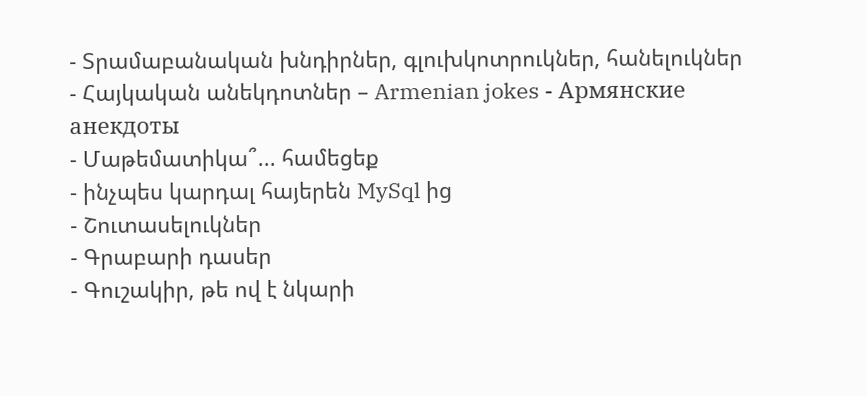- Տրամաբանական խնդիրներ, գլուխկոտրուկներ, հանելուկներ
- Հայկական անեկդոտներ – Armenian jokes - Армянские анекдоты
- Մաթեմատիկա՞... համեցեք
- ինչպես կարդալ հայերեն MySql ից
- Շուտասելուկներ
- Գրաբարի դասեր
- Գուշակիր, թե ով է նկարի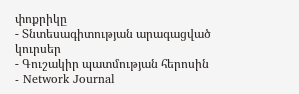փոքրիկը
- Տնտեսագիտության արագացված կուրսեր
- Գուշակիր պատմության հերոսին
- Network Journal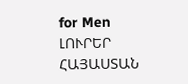for Men
ԼՈՒՐԵՐ ՀԱՅԱՍՏԱՆ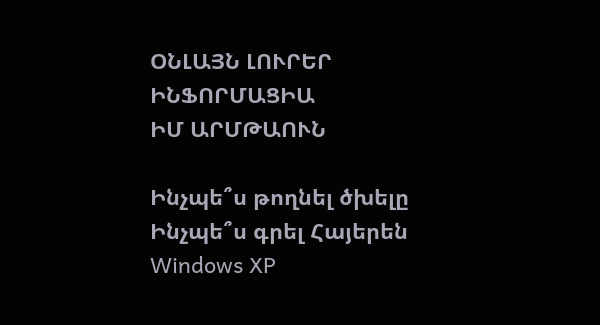ՕՆԼԱՅՆ ԼՈՒՐԵՐ
ԻՆՖՈՐՄԱՑԻԱ
ԻՄ ԱՐՄԹԱՈՒՆ

Ինչպե՞ս թողնել ծխելը
Ինչպե՞ս գրել Հայերեն Windows XP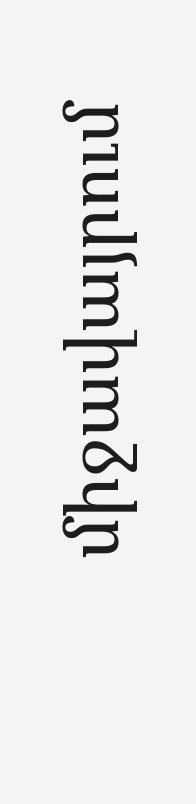միջավայրում